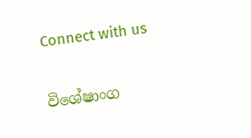Connect with us

විශේෂාංග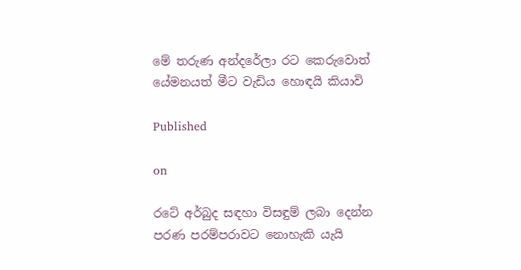මේ තරුණ අන්දරේලා රට කෙරුවොත් යේමනයත් මීට වැඩිය හොඳයි කියාවි

Published

on

රටේ අර්බුද සඳහා විසඳුම් ලබා දෙන්න පරණ පරම්පරාවට නොහැකි යැයි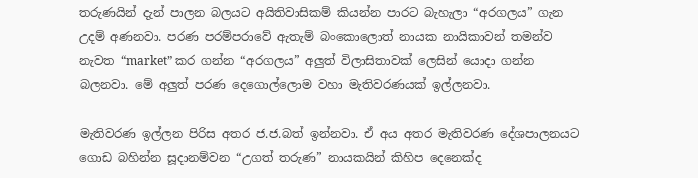තරුණයින් දැන් පාලන බලයට අයිතිවාසිකම් කියන්න පාරට බැහැලා “අරගලය” ගැන උදම් අණනවා. පරණ පරම්පරාවේ ඇතැම් බංකොලොත් නායක නායිකාවන් තමන්ව නැවත “market” කර ගන්න “අරගලය” අලුත් විලාසිතාවක් ලෙසින් යොදා ගන්න බලනවා. මේ අලුත් පරණ දෙගොල්ලොම වහා මැතිවරණයක් ඉල්ලනවා.

මැතිවරණ ඉල්ලන පිරිස අතර ජ.ජ.බත් ඉන්නවා. ඒ අය අතර මැතිවරණ දේශපාලනයට ගොඩ බහින්න සූදානම්වන “උගත් තරුණ” නායකයින් කිහිප දෙනෙක්ද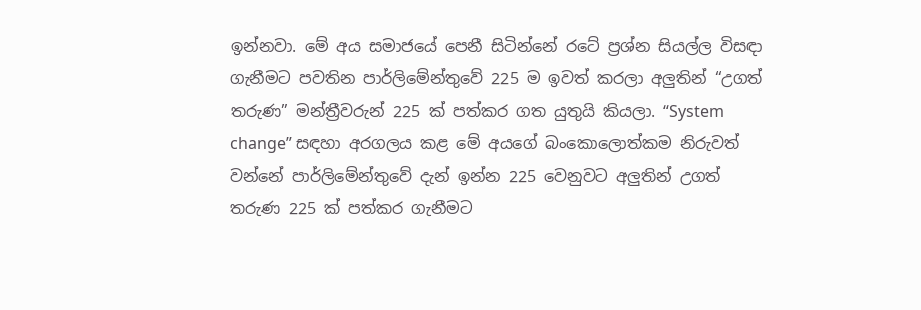ඉන්නවා. මේ අය සමාජයේ පෙනී සිටින්නේ රටේ ප්‍රශ්න සියල්ල විසඳා ගැනීමට පවතින පාර්ලිමේන්තුවේ 225 ම ඉවත් කරලා අලුතින් “උගත් තරුණ” මන්ත්‍රීවරුන් 225 ක් පත්කර ගත යුතුයි කියලා. “System change” සඳහා අරගලය කළ මේ අයගේ බංකොලොත්කම නිරුවත් වන්නේ පාර්ලිමේන්තුවේ දැන් ඉන්න 225 වෙනුවට අලුතින් උගත් තරුණ 225 ක් පත්කර ගැනීමට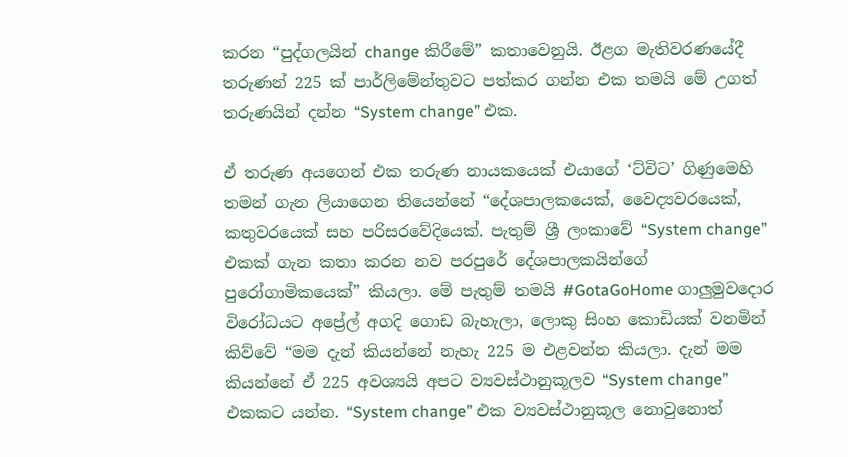කරන “පුද්ගලයින් change කිරීමේ” කතාවෙනුයි. ඊළග මැතිවරණයේදී තරුණන් 225 ක් පාර්ලිමේන්තුවට පත්කර ගන්න එක තමයි මේ උගත් තරුණයින් දන්න “System change” එක.

ඒ තරුණ අයගෙන් එක තරුණ නායකයෙක් එයාගේ ‘ට්විට’ ගිණුමෙහි තමන් ගැන ලියාගෙන තියෙන්නේ “දේශපාලකයෙක්, වෛද්‍යවරයෙක්, කතුවරයෙක් සහ පරිසරවේදියෙක්. පැතුම් ශ්‍රී ලංකාවේ “System change” එකක් ගැන කතා කරන නව පරපුරේ දේශපාලකයින්ගේ පුරෝගාමිකයෙක්” කියලා. මේ පැතුම් තමයි #GotaGoHome ගාලුමුවදොර විරෝධයට අප්‍රේල් අගදි ගොඩ බැහැලා, ලොකු සිංහ කොඩියක් වනමින් කිව්වේ “මම දැන් කියන්නේ නැහැ 225 ම එළවන්න කියලා. දැන් මම කියන්නේ ඒ 225 අවශ්‍යයි අපට ව්‍යවස්ථානුකූලව “System change” එකකට යන්න. “System change” එක ව්‍යවස්ථානුකූල නොවුනොත්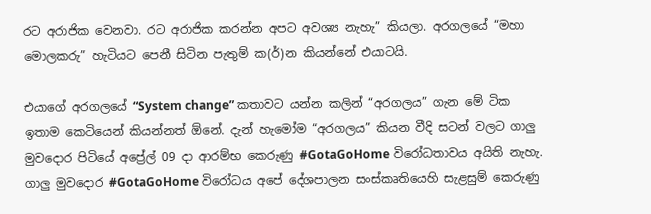රට අරාජික වෙනවා. රට අරාජික කරන්න අපට අවශ්‍ය නැහැ” කියලා. අරගලයේ “මහා මොලකරු” හැටියට පෙනී සිටින පැතුම් ක(ර්)න කියන්නේ එයාටයි.

එයාගේ අරගලයේ “System change” කතාවට යන්න කලින් “අරගලය” ගැන මේ ටික ඉතාම කෙටියෙන් කියන්නත් ඕනේ. දැන් හැමෝම “අරගලය” කියන වීදි සටන් වලට ගාලු මුවදොර පිටියේ අප්‍රේල් 09 දා ආරම්භ කෙරුණු #GotaGoHome විරෝධතාවය අයිති නැහැ. ගාලු මුවදොර #GotaGoHome විරෝධය අපේ දේශපාලන සංස්කෘතියෙහි සැළසුම් කෙරුණු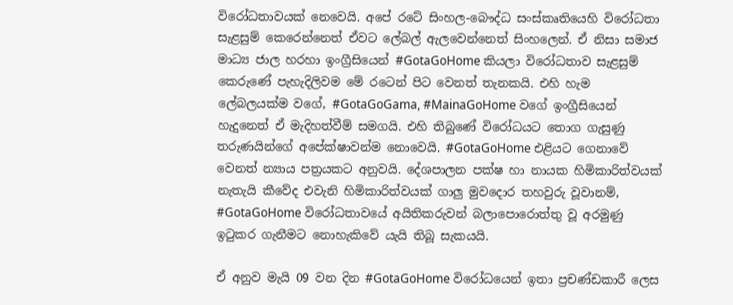විරෝධතාවයක් නෙවෙයි. අපේ රටේ සිංහල-බෞද්ධ සංස්කෘතියෙහි විරෝධතා සැළසුම් කෙරෙන්නෙත් ඒවට ලේබල් ඇලවෙන්නෙත් සිංහලෙන්. ඒ නිසා සමාජ මාධ්‍ය ජාල හරහා ඉංග්‍රීසියෙන් #GotaGoHome කියලා විරෝධතාව සැළසුම් කෙරුණේ පැහැදිලිවම මේ රටෙන් පිට වෙනත් තැනකයි. එහි හැම ලේබලයක්ම වගේ, #GotaGoGama, #MainaGoHome වගේ ඉංග්‍රීසියෙන් හැදුනෙත් ඒ මැදිහත්වීම් සමගයි. එහි තිබුණේ විරෝධයට තොග ගැසුණු තරුණයින්ගේ අපේක්ෂාවන්ම නොවෙයි. #GotaGoHome එළියට ගෙනාවේ වෙනත් න්‍යාය පත්‍රයකට අනුවයි. දේශපාලන පක්ෂ හා නායක හිමිකාරිත්වයක් නැතැයි කීවේද එවැනි හිමිකාරිත්වයක් ගාලු මුවදොර තහවුරු වූවානම්, #GotaGoHome විරෝධතාවයේ අයිතිකරුවන් බලාපොරොත්තු වූ අරමුණු ඉටුකර ගැනීමට නොහැකිවේ යැයි තිබූ සැකයයි.

ඒ අනුව මැයි 09 වන දින #GotaGoHome විරෝධයෙන් ඉතා ප්‍රචණ්ඩකාරී ලෙස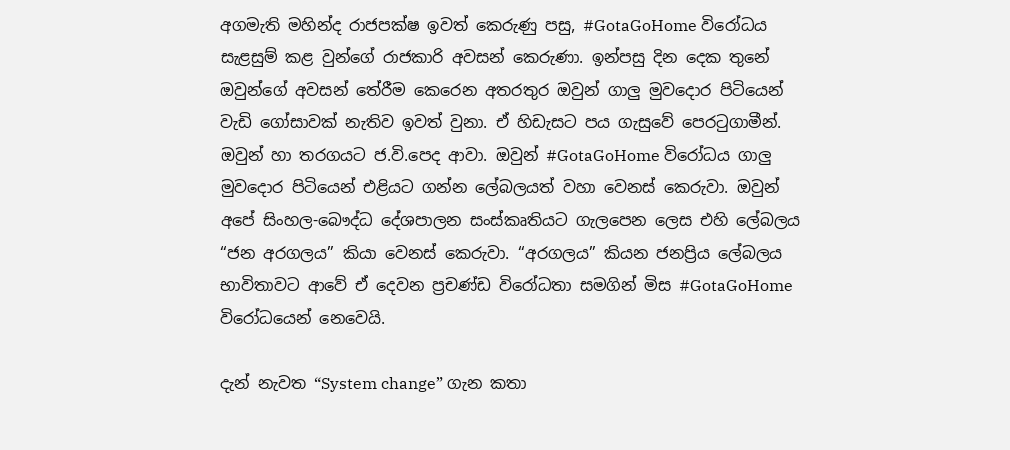අගමැති මහින්ද රාජපක්ෂ ඉවත් කෙරුණු පසු, #GotaGoHome විරෝධය සැළසුම් කළ වුන්ගේ රාජකාරි අවසන් කෙරුණා. ඉන්පසු දින දෙක තුනේ ඔවුන්ගේ අවසන් තේරීම කෙරෙන අතරතුර ඔවුන් ගාලු මුවදොර පිටියෙන් වැඩි ගෝසාවක් නැතිව ඉවත් වුනා. ඒ හිඩැසට පය ගැසුවේ පෙරටුගාමීන්. ඔවුන් හා තරගයට ජ.වි.පෙද ආවා. ඔවුන් #GotaGoHome විරෝධය ගාලු මුවදොර පිටියෙන් එළියට ගන්න ලේබලයත් වහා වෙනස් කෙරුවා. ඔවුන් අපේ සිංහල-බෞද්ධ දේශපාලන සංස්කෘතියට ගැලපෙන ලෙස එහි ලේබලය “ජන අරගලය” කියා වෙනස් කෙරුවා. “අරගලය” කියන ජනප්‍රිය ලේබලය භාවිතාවට ආවේ ඒ දෙවන ප්‍රචණ්ඩ විරෝධතා සමගින් මිස #GotaGoHome විරෝධයෙන් නෙවෙයි.

දැන් නැවත “System change” ගැන කතා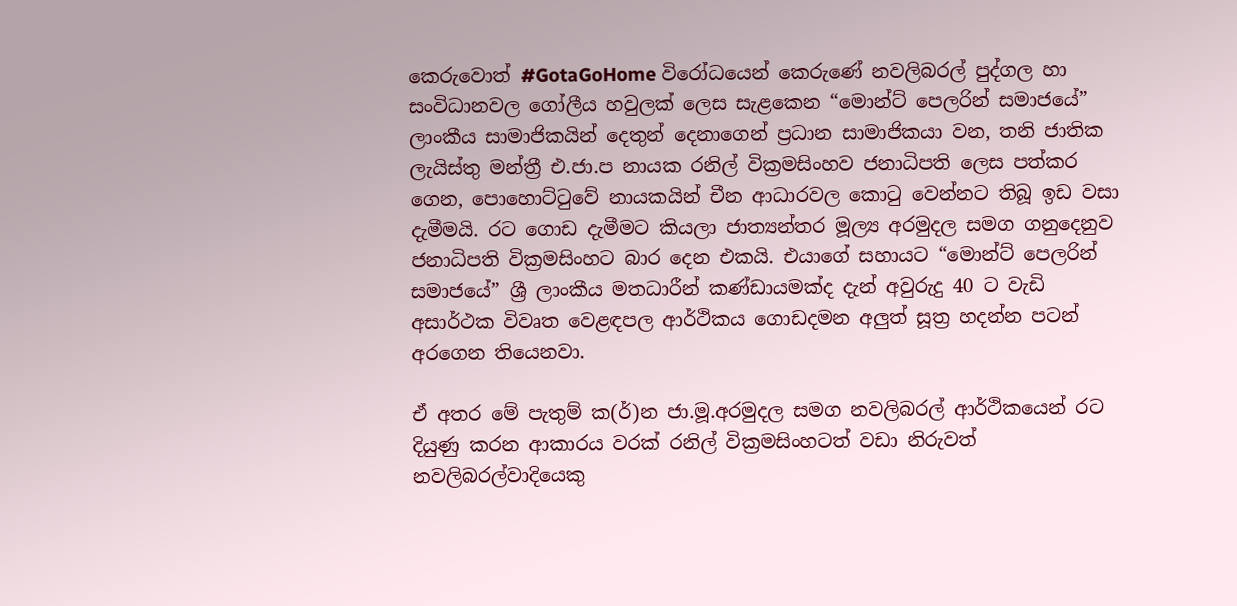කෙරුවොත් #GotaGoHome විරෝධයෙන් කෙරුණේ නවලිබරල් පුද්ගල හා සංවිධානවල ගෝලීය හවුලක් ලෙස සැළකෙන “මොන්ට් පෙලරින් සමාජයේ” ලාංකීය සාමාජිකයින් දෙතුන් දෙනාගෙන් ප්‍රධාන සාමාජිකයා වන, තනි ජාතික ලැයිස්තු මන්ත්‍රී එ.ජා.ප නායක රනිල් වික්‍රමසිංහව ජනාධිපති ලෙස පත්කර ගෙන, පොහොට්ටුවේ නායකයින් චීන ආධාරවල කොටු වෙන්නට තිබූ ඉඩ වසා දැමීමයි. රට ගොඩ දැමීමට කියලා ජාත්‍යන්තර මූල්‍ය අරමුදල සමග ගනුදෙනුව ජනාධිපති වික්‍රමසිංහට බාර දෙන එකයි. එයාගේ සහායට “මොන්ට් පෙලරින් සමාජයේ” ශ්‍රී ලාංකීය මතධාරීන් කණ්ඩායමක්ද දැන් අවුරුදු 40 ට වැඩි අසාර්ථක විවෘත වෙළඳපල ආර්ථිකය ගොඩදමන අලුත් සූත්‍ර හදන්න පටන් අරගෙන තියෙනවා.

ඒ අතර මේ පැතුම් ක(ර්)න ජා.මූ.අරමුදල සමග නවලිබරල් ආර්ථිකයෙන් රට දියුණු කරන ආකාරය වරක් රනිල් වික්‍රමසිංහටත් වඩා නිරුවත් නවලිබරල්වාදියෙකු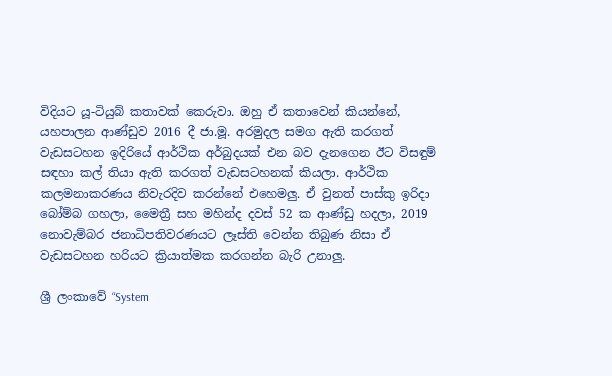විදියට යූ-ටියුබ් කතාවක් කෙරුවා. ඔහු ඒ කතාවෙන් කියන්නේ, යහපාලන ආණ්ඩුව 2016 දී ජා.මූ. අරමුදල සමග ඇති කරගත් වැඩසටහන ඉදිරියේ ආර්ථික අර්බුදයක් එන බව දැනගෙන ඊට විසඳුම් සඳහා කල් තියා ඇති කරගත් වැඩසටහනක් කියලා. ආර්ථික කලමනාකරණය නිවැරදිව කරන්නේ එහෙමලු. ඒ වුනත් පාස්කු ඉරිදා බෝම්බ ගහලා, මෛත්‍රී සහ මහින්ද දවස් 52 ක ආණ්ඩු හදලා, 2019 නොවැම්බර ජනාධිපතිවරණයට ලෑස්ති වෙන්න තිබුණ නිසා ඒ වැඩසටහන හරියට ක්‍රියාත්මක කරගන්න බැරි උනාලු.

ශ්‍රී ලංකාවේ “System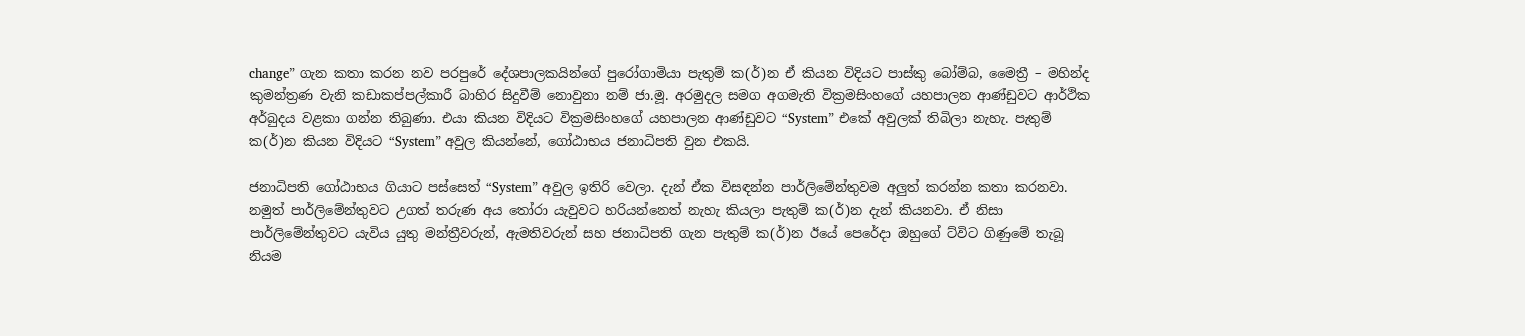change” ගැන කතා කරන නව පරපුරේ දේශපාලකයින්ගේ පුරෝගාමියා පැතුම් ක(ර්)න ඒ කියන විදියට පාස්කු බෝම්බ, මෛත්‍රී – මහින්ද කුමන්ත්‍රණ වැනි කඩාකප්පල්කාරී බාහිර සිදුවීම් නොවුනා නම් ජා.මූ. අරමුදල සමග අගමැති වික්‍රමසිංහගේ යහපාලන ආණ්ඩුවට ආර්ථික අර්බුදය වළකා ගන්න තිබුණා. එයා කියන විදියට වික්‍රමසිංහගේ යහපාලන ආණ්ඩුවට “System” එකේ අවුලක් තිබිලා නැහැ. පැතුම් ක(ර්)න කියන විදියට “System” අවුල කියන්නේ, ගෝඨාභය ජනාධිපති වුන එකයි.

ජනාධිපති ගෝඨාභය ගියාට පස්සෙත් “System” අවුල ඉතිරි වෙලා. දැන් ඒක විසඳන්න පාර්ලිමේන්තුවම අලුත් කරන්න කතා කරනවා. නමුත් පාර්ලිමේන්තුවට උගත් තරුණ අය තෝරා යැවුවට හරියන්නෙත් නැහැ කියලා පැතුම් ක(ර්)න දැන් කියනවා. ඒ නිසා පාර්ලිමේන්තුවට යැවිය යුතු මන්ත්‍රීවරුන්, ඇමතිවරුන් සහ ජනාධිපති ගැන පැතුම් ක(ර්)න ඊයේ පෙරේදා ඔහුගේ ට්විට ගිණුමේ තැබූ නියම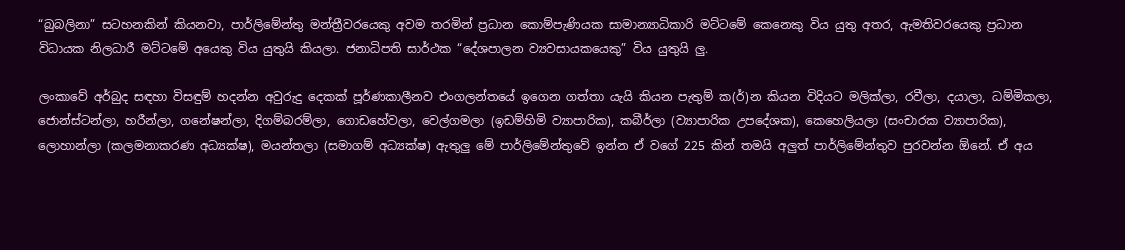“බුබලිනා” සටහනකින් කියනවා, පාර්ලිමේන්තු මන්ත්‍රීවරයෙකු අවම තරමින් ප්‍රධාන කොම්පැණියක සාමාන්‍යාධිකාරි මට්ටමේ කෙනෙකු විය යුතු අතර, ඇමතිවරයෙකු ප්‍රධාන විධායක නිලධාරී මට්ටමේ අයෙකු විය යුතුයි කියලා. ජනාධිපති සාර්ථක “දේශපාලන ව්‍යවසායකයෙකු” විය යුතුයි ලු.

ලංකාවේ අර්බුද සඳහා විසඳුම් හදන්න අවුරුදු දෙකක් පූර්ණකාලීනව එංගලන්තයේ ඉගෙන ගත්තා යැයි කියන පැතුම් ක(ර්)න කියන විදියට මලික්ලා, රවීලා, දයාලා, ධම්මිකලා, ජොන්ස්ටන්ලා, හරීන්ලා, ගනේෂන්ලා, දිගම්බරම්ලා, ගොඩහේවලා, වෙල්ගමලා (ඉඩම්හිමි ව්‍යාපාරික), කබීර්ලා (ව්‍යාපාරික උපදේශක), කෙහෙලියලා (සංචාරක ව්‍යාපාරික), ලොහාන්ලා (කලමනාකරණ අධ්‍යක්ෂ), මයන්තලා (සමාගම් අධ්‍යක්ෂ) ඇතුලු මේ පාර්ලිමේන්තුවේ ඉන්න ඒ වගේ 225 කින් තමයි අලුත් පාර්ලිමේන්තුව පුරවන්න ඕනේ. ඒ අය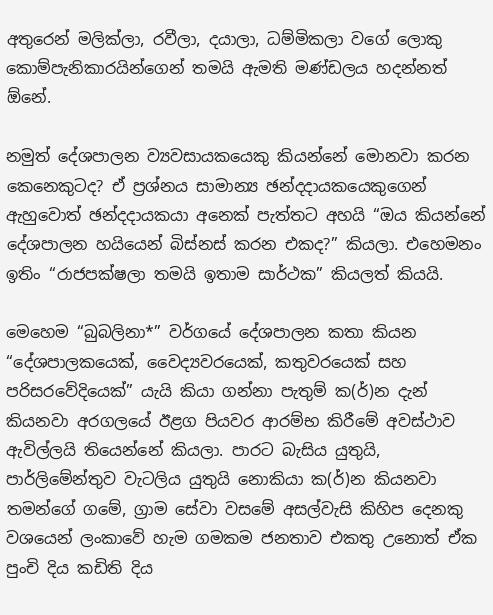අතුරෙන් මලික්ලා, රවීලා, දයාලා, ධම්මිකලා වගේ ලොකු කොම්පැනිකාරයින්ගෙන් තමයි ඇමති මණ්ඩලය හදන්නත් ඕනේ.

නමුත් දේශපාලන ව්‍යවසායකයෙකු කියන්නේ මොනවා කරන කෙනෙකුටද? ඒ ප්‍රශ්නය සාමාන්‍ය ඡන්දදායකයෙකුගෙන් ඇහුවොත් ඡන්දදායකයා අනෙක් පැත්තට අහයි “ඔය කියන්නේ දේශපාලන හයියෙන් බිස්නස් කරන එකද?” කියලා. එහෙමනං ඉතිං “රාජපක්ෂලා තමයි ඉතාම සාර්ථක” කියලත් කියයි.

මෙහෙම “බුබලිනා*” වර්ගයේ දේශපාලන කතා කියන “දේශපාලකයෙක්, වෛද්‍යවරයෙක්, කතුවරයෙක් සහ පරිසරවේදියෙක්” යැයි කියා ගන්නා පැතුම් ක(ර්)න දැන් කියනවා අරගලයේ ඊළග පියවර ආරම්භ කිරීමේ අවස්ථාව ඇවිල්ලයි තියෙන්නේ කියලා. පාරට බැසිය යුතුයි, පාර්ලිමේන්තුව වැටලිය යුතුයි නොකියා ක(ර්)න කියනවා තමන්ගේ ගමේ, ග්‍රාම සේවා වසමේ අසල්වැසි කිහිප දෙනකු වශයෙන් ලංකාවේ හැම ගමකම ජනතාව එකතු උනොත් ඒක පුංචි දිය කඩිති දිය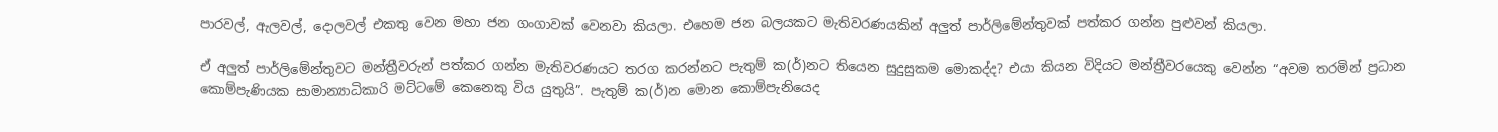පාරවල්, ඇලවල්, දොලවල් එකතු වෙන මහා ජන ගංගාවක් වෙනවා කියලා. එහෙම ජන බලයකට මැතිවරණයකින් අලුත් පාර්ලිමේන්තුවක් පත්කර ගන්න පුළුවන් කියලා.

ඒ අලුත් පාර්ලිමේන්තුවට මන්ත්‍රීවරුන් පත්කර ගන්න මැතිවරණයට තරග කරන්නට පැතුම් ක(ර්)නට තියෙන සුදුසුකම මොකද්ද? එයා කියන විදියට මන්ත්‍රීවරයෙකු වෙන්න “අවම තරමින් ප්‍රධාන කොම්පැණියක සාමාන්‍යාධිකාරි මට්ටමේ කෙනෙකු විය යුතුයි”. පැතුම් ක(ර්)න මොන කොම්පැනියෙද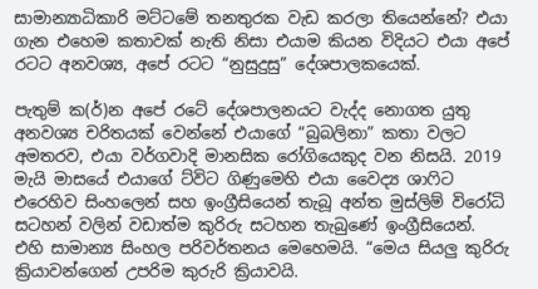සාමාන්‍යාධිකාරි මට්ටමේ තනතුරක වැඩ කරලා තියෙන්නේ? එයා ගැන එහෙම කතාවක් නැති නිසා එයාම කියන විදියට එයා අපේ රටට අනවශ්‍ය, අපේ රටට “නුසුදුසු” දේශපාලකයෙක්.

පැතුම් ක(ර්)න අපේ රටේ දේශපාලනයට වැද්ද නොගත යුතු අනවශ්‍ය චරිතයක් වෙන්නේ එයාගේ “බුබලිනා” කතා වලට අමතරව, එයා වර්ගවාදි මානසික රෝගියෙකුද වන නිසයි. 2019 මැයි මාසයේ එයාගේ ට්විට ගිණුමෙහි එයා වෛද්‍ය ශාෆිට එරෙහිව සිංහලෙන් සහ ඉංග්‍රීසියෙන් තැබූ අන්ත මුස්ලිම් විරෝධි සටහන් වලින් වඩාත්ම කුරිරු සටහන තැබුණේ ඉංග්‍රීසියෙන්. එහි සාමාන්‍ය සිංහල පරිවර්තනය මෙහෙමයි. “මෙය සියලු කුරිරු ක්‍රියාවන්ගෙන් උපරිම කුරුරි ක්‍රියාවයි.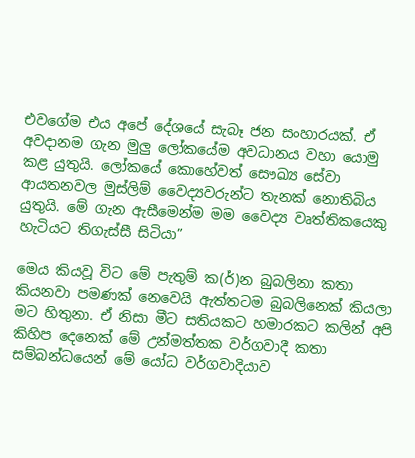එවගේම එය අපේ දේශයේ සැබෑ ජන සංහාරයක්. ඒ අවදානම ගැන මුලු ලෝකයේම අවධානය වහා යොමු කළ යුතුයි. ලෝකයේ කොහේවත් සෞඛ්‍ය සේවා ආයතනවල මුස්ලිම් වෛද්‍යවරුන්ට තැනක් නොතිබිය යුතුයි. මේ ගැන ඇසීමෙන්ම මම වෛද්‍ය වෘත්තිකයෙකු හැටියට තිගැස්සී සිටියා”

මෙය කියවූ විට මේ පැතුම් ක(ර්)න බුබලිනා කතා කියනවා පමණක් නෙවෙයි ඇත්තටම බුබලිනෙක් කියලා මට හිතුනා. ඒ නිසා මීට සතියකට හමාරකට කලින් අපි කිහිප දෙනෙක් මේ උන්මත්තක වර්ගවාදී කතා සම්බන්ධයෙන් මේ යෝධ වර්ගවාදියාව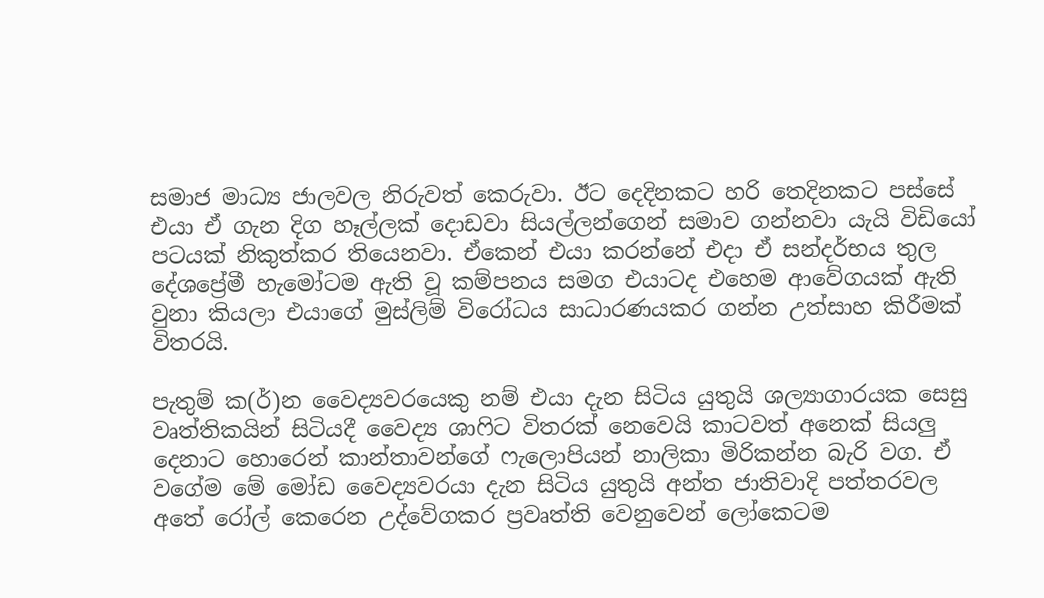සමාජ මාධ්‍ය ජාලවල නිරුවත් කෙරුවා. ඊට දෙදිනකට හරි තෙදිනකට පස්සේ එයා ඒ ගැන දිග හෑල්ලක් දොඩවා සියල්ලන්ගෙන් සමාව ගන්නවා යැයි විඩියෝ පටයක් නිකුත්කර තියෙනවා. ඒකෙන් එයා කරන්නේ එදා ඒ සන්දර්භය තුල දේශප්‍රේමී හැමෝටම ඇති වූ කම්පනය සමග එයාටද එහෙම ආවේගයක් ඇති වුනා කියලා එයාගේ මුස්ලිම් විරෝධය සාධාරණයකර ගන්න උත්සාහ කිරීමක් විතරයි.

පැතුම් ක(ර්)න වෛද්‍යවරයෙකු නම් එයා දැන සිටිය යුතුයි ශල්‍යාගාරයක සෙසු වෘත්තිකයින් සිටියදී වෛද්‍ය ශාෆිට විතරක් නෙවෙයි කාටවත් අනෙක් සියලු දෙනාට හොරෙන් කාන්තාවන්ගේ ෆැලොපියන් නාලිකා මිරිකන්න බැරි වග. ඒ වගේම මේ මෝඩ වෛද්‍යවරයා දැන සිටිය යුතුයි අන්ත ජාතිවාදි පත්තරවල අතේ රෝල් කෙරෙන උද්වේගකර ප්‍රවෘත්ති වෙනුවෙන් ලෝකෙටම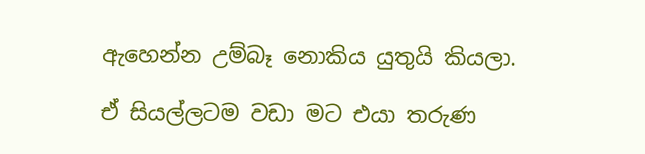ඇහෙන්න උම්බෑ නොකිය යුතුයි කියලා.

ඒ සියල්ලටම වඩා මට එයා තරුණ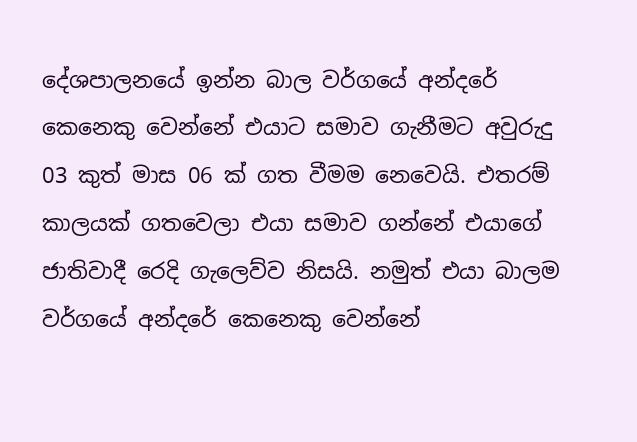දේශපාලනයේ ඉන්න බාල වර්ගයේ අන්දරේ කෙනෙකු වෙන්නේ එයාට සමාව ගැනීමට අවුරුදු 03 කුත් මාස 06 ක් ගත වීමම නෙවෙයි. එතරම් කාලයක් ගතවෙලා එයා සමාව ගන්නේ එයාගේ ජාතිවාදී රෙදි ගැලෙව්ව නිසයි. නමුත් එයා බාලම වර්ගයේ අන්දරේ කෙනෙකු වෙන්නේ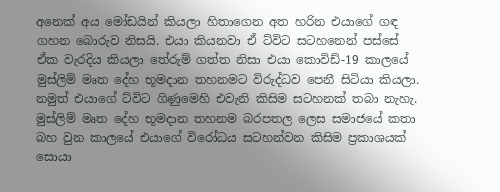අනෙක් අය මෝඩයින් කියලා හිතාගෙන අත හරින එයාගේ ගඳ ගහන බොරුව නිසයි. එයා කියනවා ඒ ට්විට සටහනෙන් පස්සේ ඒක වැරදිය කියලා තේරුම් ගත්ත නිසා එයා කොවිඩ්-19 කාලයේ මුස්ලිම් මෘත දේහ භූමදාන තහනමට විරුද්ධව පෙනී සිටියා කියලා. නමුත් එයාගේ ට්විට ගිණුමෙහි එවැනි කිසිම සටහනක් තබා නැහැ. මුස්ලිම් මෘත දේහ භූමදාන තහනම බරපතල ලෙස සමාජයේ කතා බහ වුන කාලයේ එයාගේ විරෝධය සටහන්වන කිසිම ප්‍රකාශයක් සොයා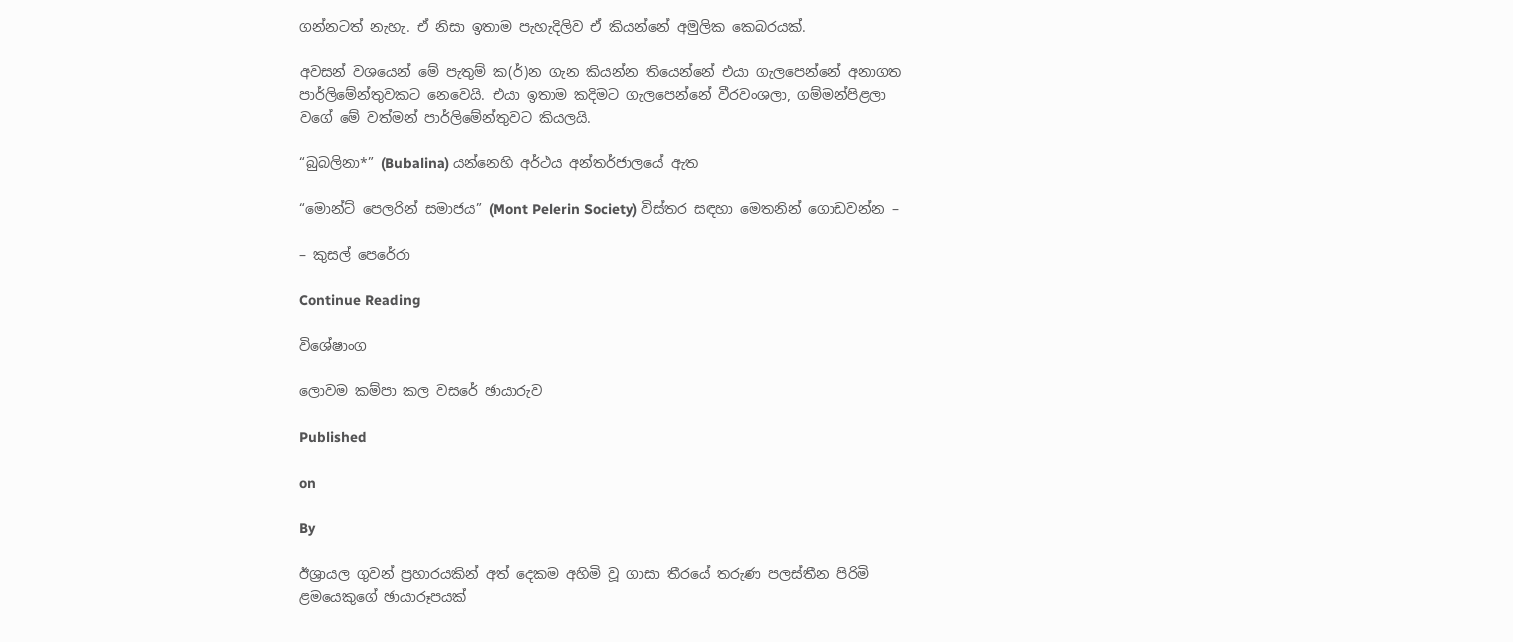ගන්නටත් නැහැ. ඒ නිසා ඉතාම පැහැදිලිව ඒ කියන්නේ අමුලික කෙබරයක්.

අවසන් වශයෙන් මේ පැතුම් ක(ර්)න ගැන කියන්න තියෙන්නේ එයා ගැලපෙන්නේ අනාගත පාර්ලිමේන්තුවකට නෙවෙයි. එයා ඉතාම කදිමට ගැලපෙන්නේ වීරවංශලා, ගම්මන්පිළලා වගේ මේ වත්මන් පාර්ලිමේන්තුවට කියලයි.

“බුබලිනා*” (Bubalina) යන්නෙහි අර්ථය අන්තර්ජාලයේ ඇත

“මොන්ට් පෙලරින් සමාජය” (Mont Pelerin Society) විස්තර සඳහා මෙතනින් ගොඩවන්න –

– කුසල් පෙරේරා

Continue Reading

විශේෂාංග

ලොවම කම්පා කල වසරේ ඡායාරුව

Published

on

By

ඊශ්‍රායල ගුවන් ප්‍රහාරයකින් අත් දෙකම අහිමි වූ ගාසා තීරයේ තරුණ පලස්තීන පිරිමි ළමයෙකුගේ ඡායාරූපයක්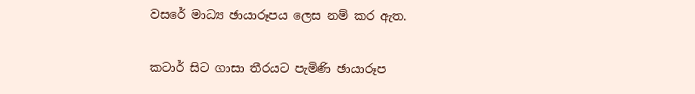වසරේ මාධ්‍ය ඡායාරූපය ලෙස නම් කර ඇත.

කටාර් සිට ගාසා තීරයට පැමිණි ඡායාරූප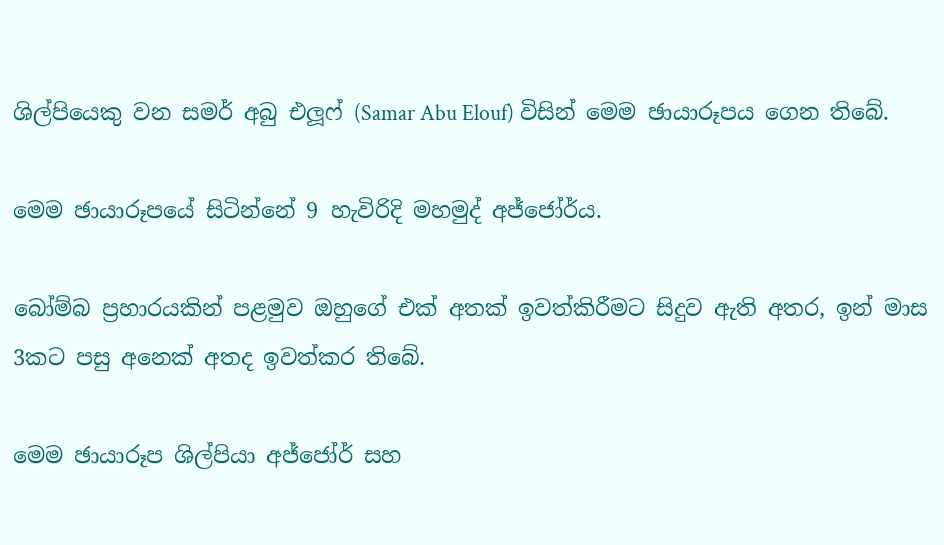ශිල්පියෙකු වන සමර් අබු එලූෆ් (Samar Abu Elouf) විසින් මෙම ඡායාරූපය ගෙන තිබේ.

මෙම ඡායාරූපයේ සිටින්නේ 9 හැවිරිදි මහමුද් අජ්ජෝර්ය.

බෝම්බ ප්‍රහාරයකින් පළමුව ඔහුගේ එක් අතක් ඉවත්කිරීමට සිදුව ඇති අතර, ඉන් මාස 3කට පසු අනෙක් අතද ඉවත්කර තිබේ.

මෙම ඡායාරූප ශිල්පියා අජ්ජෝර් සහ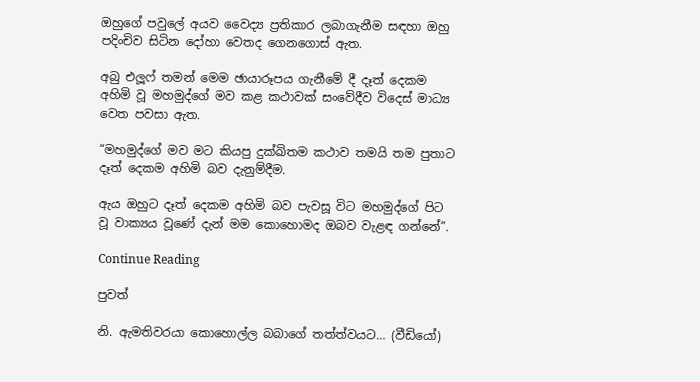ඔහුගේ පවුලේ අයව වෛද්‍ය ප්‍රතිකාර ලබාගැනීම සඳහා ඔහු පදිංචිව සිටින දෝහා වෙතද ගෙනගොස් ඇත.

අබු එලූෆ් තමන් මෙම ඡායාරූපය ගැනීමේ දී දෑත් දෙකම අහිමි වූ මහමුද්ගේ මව කළ කථාවක් සංවේදීව විදෙස් මාධ්‍ය වෙත පවසා ඇත.

“මහමුද්ගේ මව මට කියපු දුක්ඛිතම කථාව තමයි තම පුතාට දෑත් දෙකම අහිමි බව දැනුම්දීම.

ඇය ඔහුට දෑත් දෙකම අහිමි බව පැවසූ විට මහමුද්ගේ පිට වූ වාක්‍යය වූණේ දැන් මම කොහොමද ඔබව වැළඳ ගන්නේ”.

Continue Reading

පුවත්

නි. ඇමතිවරයා කොහොල්ල බබාගේ තත්ත්වයට… (වීඩියෝ)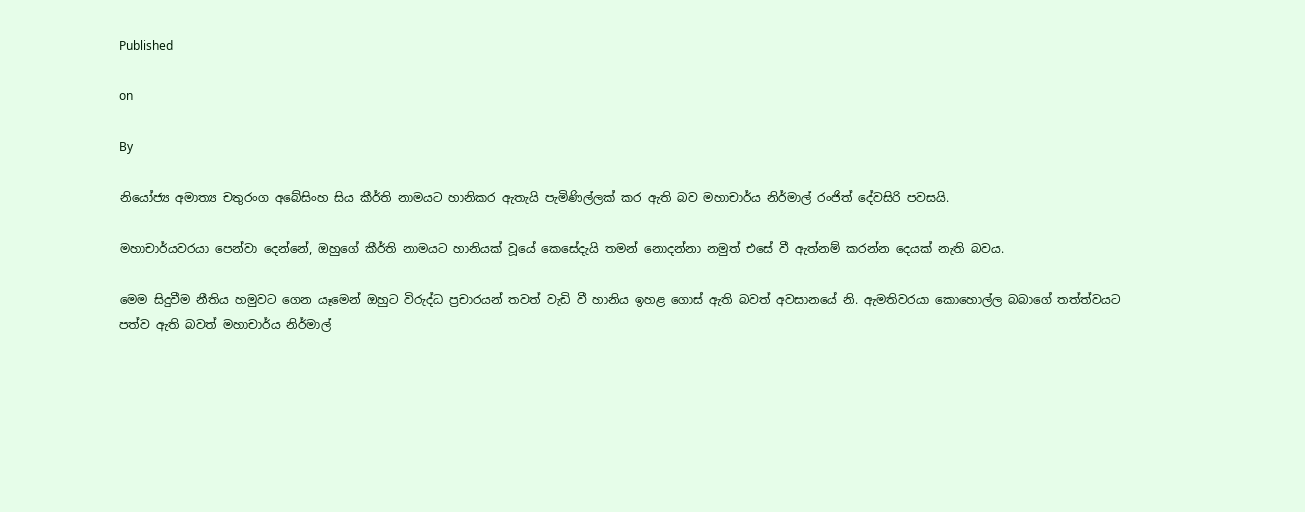Published

on

By

නියෝජ්‍ය අමාත්‍ය චතුරංග අබේසිංහ සිය කීර්ති නාමයට හානිකර ඇතැයි පැමිණිල්ලක් කර ඇති බව මහාචාර්ය නිර්මාල් රංජිත් දේවසිරි පවසයි.

මහාචාර්යවරයා පෙන්වා දෙන්නේ, ඔහුගේ කීර්ති නාමයට හානියක් වූයේ කෙසේදැයි තමන් නොදන්නා නමුත් එසේ වී ඇත්නම් කරන්න දෙයක් නැති බවය.

මෙම සිදුවීම නීතිය හමුවට ගෙන යෑමෙන් ඔහුට විරුද්ධ ප්‍රචාරයන් තවත් වැඩි වී හානිය ඉහළ ගොස් ඇති බවත් අවසානයේ නි. ඇමතිවරයා කොහොල්ල බබාගේ තත්ත්වයට පත්ව ඇති බවත් මහාචාර්ය නිර්මාල්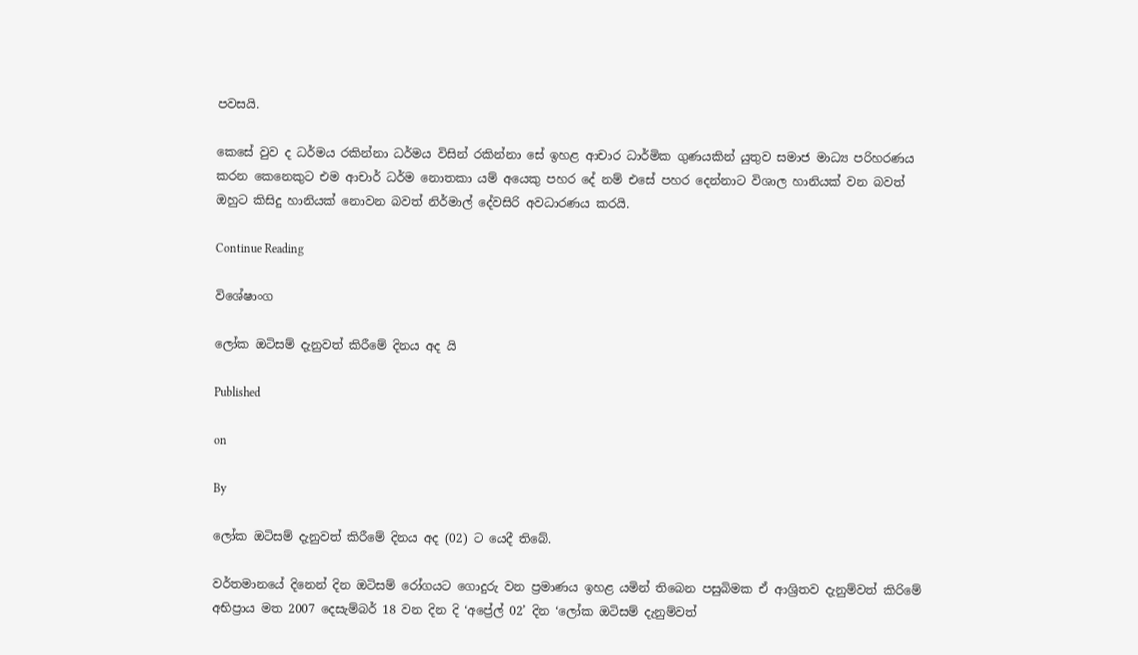පවසයි.

කෙසේ වුව ද ධර්මය රකින්නා ධර්මය විසින් රකින්නා සේ ඉහළ ආචාර ධාර්මික ගුණයකින් යුතුව සමාජ මාධ්‍ය පරිහරණය කරන කෙනෙකුට එම ආචාර් ධර්ම නොතකා යම් අයෙකු පහර දේ නම් එසේ පහර දෙන්නාට විශාල හානියක් වන බවත් ඔහුට කිසිදු හානියක් නොවන බවත් නිර්මාල් දේවසිරි අවධාරණය කරයි.

Continue Reading

විශේෂාංග

ලෝක ඔටිසම් දැනුවත් කිරීමේ දිනය අද යි

Published

on

By

ලෝක ඔටිසම් දැනුවත් කිරීමේ දිනය අද (02) ට යෙදී තිබේ.

වර්තමානයේ දිනෙන් දින ඔටිසම් රෝගයට ගොදුරු වන ප්‍රමාණය ඉහළ යමින් තිබෙන පසුබිමක ඒ ආශ්‍රිතව දැනුම්වත් කිරිමේ අභිප්‍රාය මත 2007 දෙසැම්බර් 18 වන දින දි ‘අප්‍රේල් 02’ දින ‘ලෝක ඔටිසම් දැනුම්වත්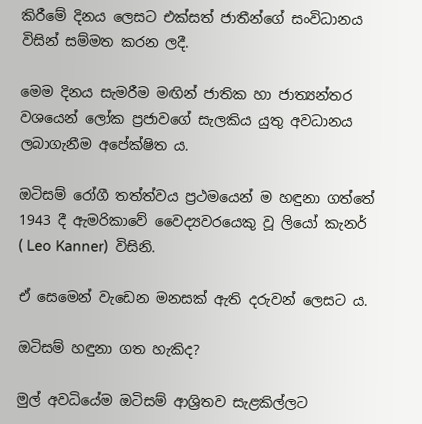කිරීමේ දිනය ලෙසට එක්සත් ජාතීන්ගේ සංවිධානය විසින් සම්මත කරන ලදී.

මෙම දිනය සැමරීම මඟින් ජාතික හා ජාත්‍යන්තර වශයෙන් ලෝක ප්‍රජාවගේ සැලකිය යුතු අවධානය ලබාගැනීම අපේක්ෂිත ය.

ඔටිසම් රෝගී තත්ත්වය ප්‍රථමයෙන් ම හඳුනා ගත්තේ 1943 දී ඇමරිකාවේ වෛද්‍යවරයෙකු වූ ලියෝ කැනර්  ( Leo Kanner)  විසිනි.

ඒ සෙමෙන් වැඩෙන මනසක් ඇති දරුවන් ලෙසට ය.

ඔටිසම් හඳුනා ගත හැකිද?

මුල් අවධියේම ඔටිසම් ආශ්‍රිතව සැළකිල්ලට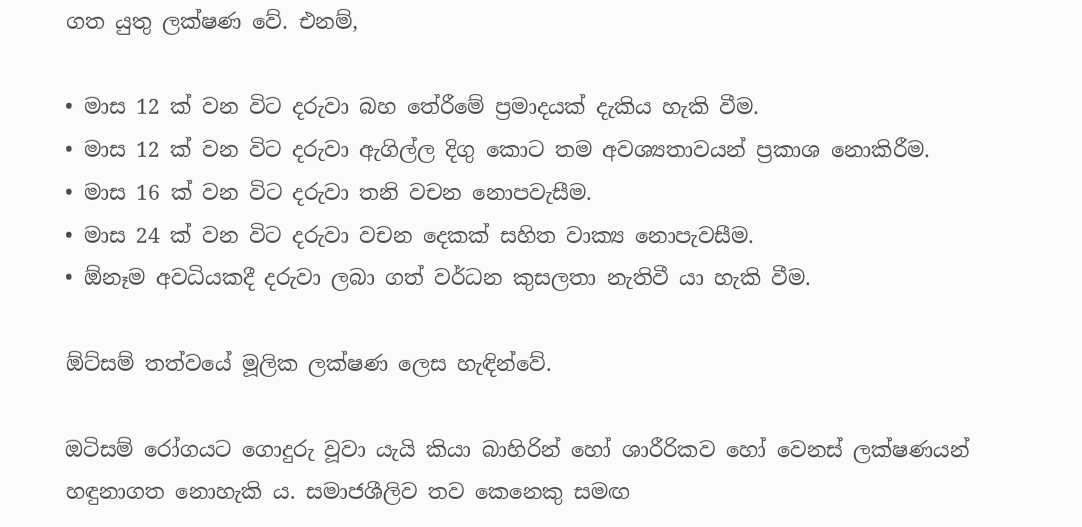ගත යුතු ලක්ෂණ වේ. එනම්,

• මාස 12 ක් වන විට දරුවා බහ තේරීමේ ප්‍රමාදයක් දැකිය හැකි වීම.
• මාස 12 ක් වන විට දරුවා ඇගිල්ල දිගු කොට තම අවශ්‍යතාවයන් ප්‍රකාශ නොකිරීම.
• මාස 16 ක් වන විට දරුවා තනි වචන නොපවැසීම.
• මාස 24 ක් වන විට දරුවා වචන දෙකක් සහිත වාක්‍ය නොපැවසීම.
• ඕනෑම අවධියකදී දරුවා ලබා ගත් වර්ධන කුසලතා නැතිවී යා හැකි වීම.

ඕට්සම් තත්වයේ මූලික ලක්ෂණ ලෙස හැඳින්වේ.

ඔටිසම් රෝගයට ගොදුරු වූවා යැයි කියා බාහිරින් හෝ ශාරීරිකව හෝ වෙනස් ලක්ෂණයන් හඳුනාගත නොහැකි ය. සමාජශීලිව තව කෙනෙකු සමඟ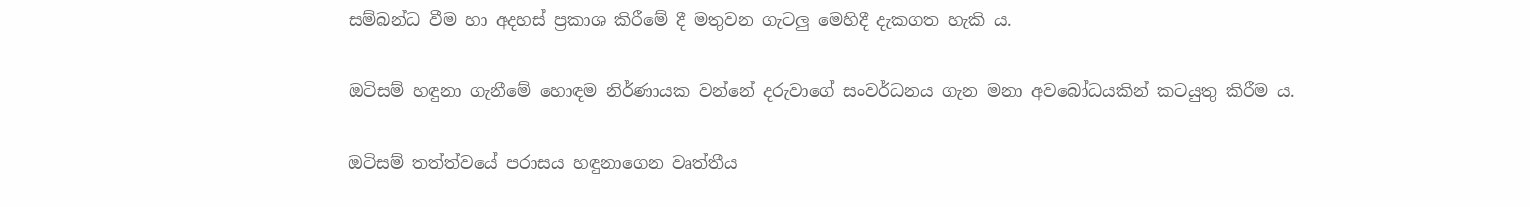සම්බන්ධ වීම හා අදහස් ප්‍රකාශ කිරීමේ දී මතුවන ගැටලු මෙහිදී දැකගත හැකි ය.

ඔටිසම් හඳුනා ගැනීමේ හොඳම නිර්ණායක වන්නේ දරුවාගේ සංවර්ධනය ගැන මනා අවබෝධයකින් කටයුතු කිරීම ය.

ඔටිසම් තත්ත්වයේ පරාසය හඳුනාගෙන වෘත්තීය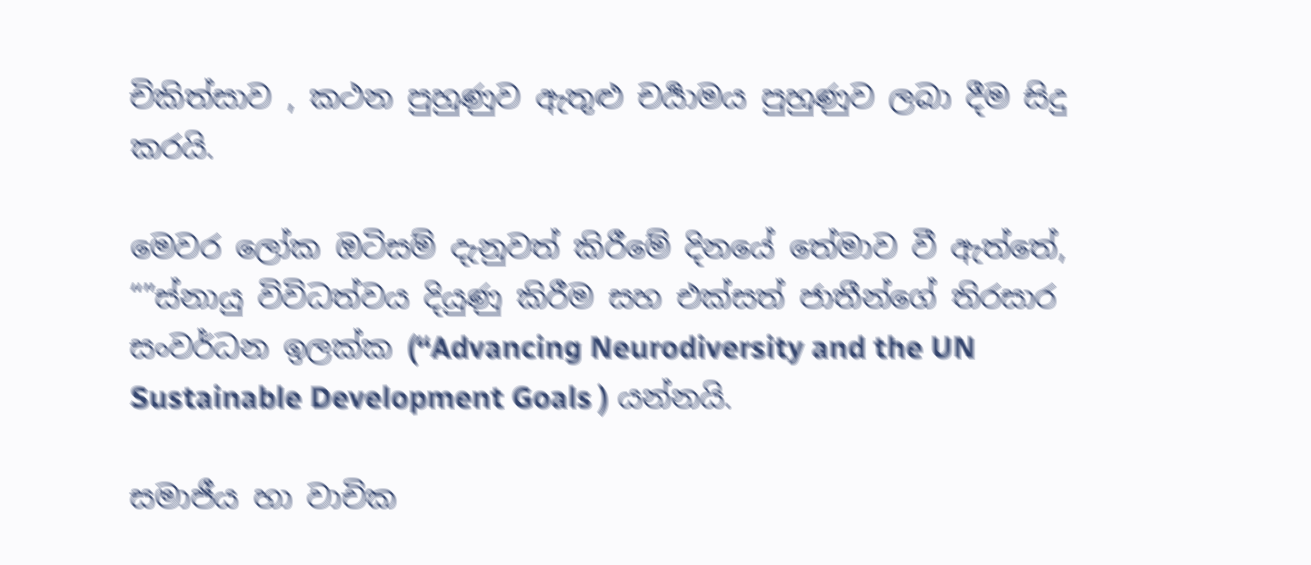චිකිත්සාව , කථන පුහුණුව ඇතුළු චර්‍යාමය පුහුණුව ලබා දීම සිදු කරයි.

මෙවර ලෝක ඔටිසම් දැනුවත් කිරීමේ දිනයේ තේමාව වී ඇත්තේ, “”ස්නායු විවිධත්වය දියුණු කිරීම සහ එක්සත් ජාතීන්ගේ තිරසාර සංවර්ධන ඉලක්ක (“Advancing Neurodiversity and the UN Sustainable Development Goals ) යන්නයි.

සමාජීය හා වාචික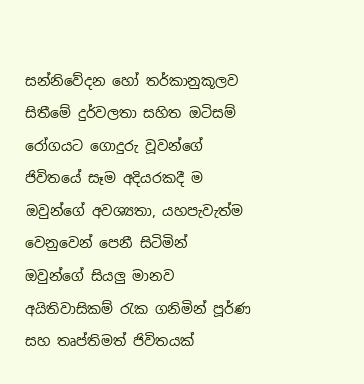සන්නිවේදන හෝ තර්කානුකූලව සිතීමේ දුර්වලතා සහිත ඔටිසම් රෝගයට ගොදුරු වූවන්ගේ ජිවිතයේ සෑම අදියරකදී ම ඔවුන්ගේ අවශ්‍යතා, යහපැවැත්ම වෙනුවෙන් පෙනී සිටිමින් ඔවුන්ගේ සියලු මානව අයිතිවාසිකම් රැක ගනිමින් පූර්ණ සහ තෘප්තිමත් ජිවිතයක්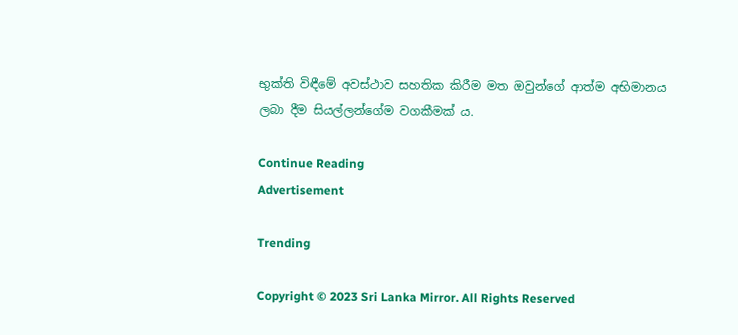භුක්ති විඳීමේ අවස්ථාව සහතික කිරීම මත ඔවුන්ගේ ආත්ම අභිමානය ලබා දීම සියල්ලන්ගේම වගකීමක් ය.

Continue Reading
Advertisement

Trending

Copyright © 2023 Sri Lanka Mirror. All Rights Reserved